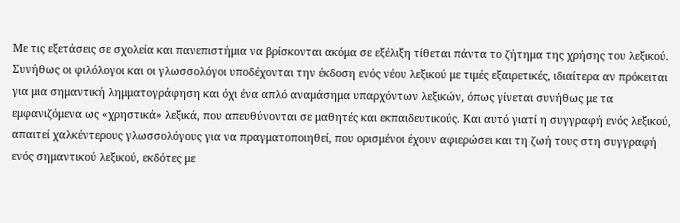Με τις εξετάσεις σε σχολεία και πανεπιστήμια να βρίσκονται ακόμα σε εξέλιξη τίθεται πάντα το ζήτημα της χρήσης του λεξικού. Συνήθως οι φιλόλογοι και οι γλωσσολόγοι υποδέχονται την έκδοση ενός νέου λεξικού με τιμές εξαιρετικές, ιδιαίτερα αν πρόκειται για μια σημαντική λημματογράφηση και όχι ένα απλό αναμάσημα υπαρχόντων λεξικών, όπως γίνεται συνήθως με τα εμφανιζόμενα ως «χρηστικά» λεξικά, που απευθύνονται σε μαθητές και εκπαιδευτικούς. Και αυτό γιατί η συγγραφή ενός λεξικού, απαιτεί χαλκέντερους γλωσσολόγους για να πραγματοποιηθεί, που ορισμένοι έχουν αφιερώσει και τη ζωή τους στη συγγραφή ενός σημαντικού λεξικού, εκδότες με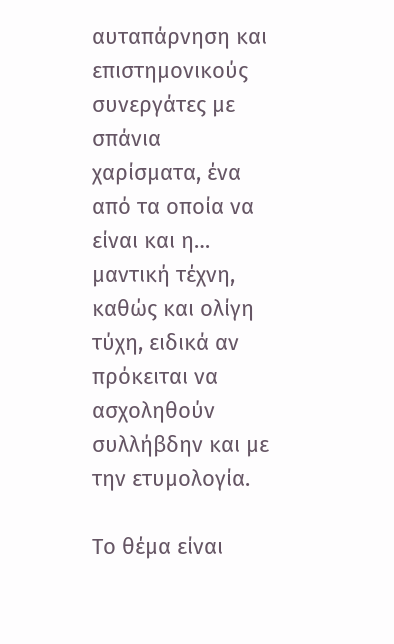αυταπάρνηση και επιστημονικούς συνεργάτες με σπάνια χαρίσματα, ένα από τα οποία να είναι και η… μαντική τέχνη, καθώς και ολίγη τύχη, ειδικά αν πρόκειται να ασχοληθούν συλλήβδην και με την ετυμολογία.

Το θέμα είναι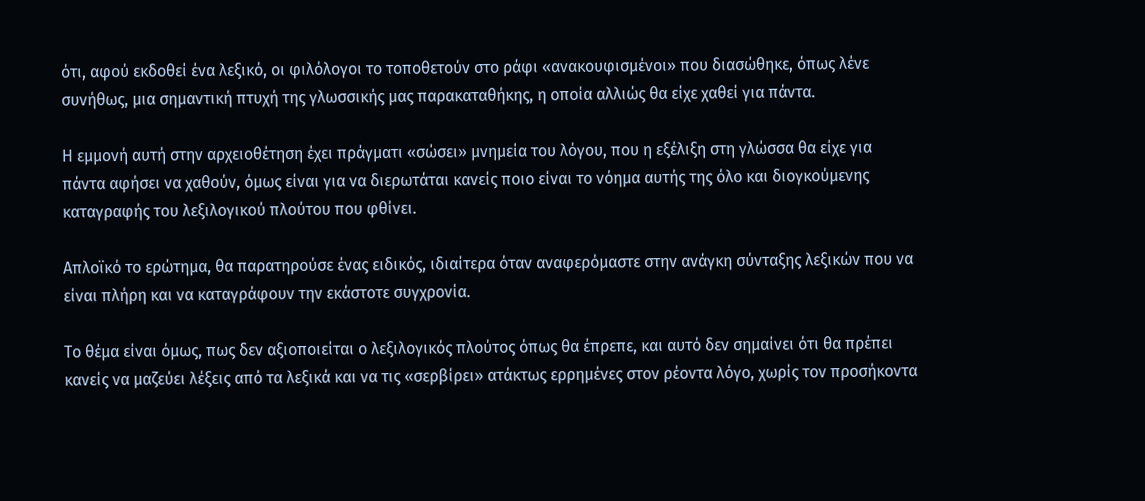ότι, αφού εκδοθεί ένα λεξικό, οι φιλόλογοι το τοποθετούν στο ράφι «ανακουφισμένοι» που διασώθηκε, όπως λένε συνήθως, μια σημαντική πτυχή της γλωσσικής μας παρακαταθήκης, η οποία αλλιώς θα είχε χαθεί για πάντα.

Η εμμονή αυτή στην αρχειοθέτηση έχει πράγματι «σώσει» μνημεία του λόγου, που η εξέλιξη στη γλώσσα θα είχε για πάντα αφήσει να χαθούν, όμως είναι για να διερωτάται κανείς ποιο είναι το νόημα αυτής της όλο και διογκούμενης καταγραφής του λεξιλογικού πλούτου που φθίνει.

Απλοϊκό το ερώτημα, θα παρατηρούσε ένας ειδικός, ιδιαίτερα όταν αναφερόμαστε στην ανάγκη σύνταξης λεξικών που να είναι πλήρη και να καταγράφουν την εκάστοτε συγχρονία.

Το θέμα είναι όμως, πως δεν αξιοποιείται ο λεξιλογικός πλούτος όπως θα έπρεπε, και αυτό δεν σημαίνει ότι θα πρέπει κανείς να μαζεύει λέξεις από τα λεξικά και να τις «σερβίρει» ατάκτως ερρημένες στον ρέοντα λόγο, χωρίς τον προσήκοντα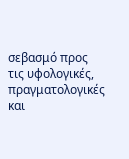σεβασμό προς τις υφολογικές, πραγματολογικές και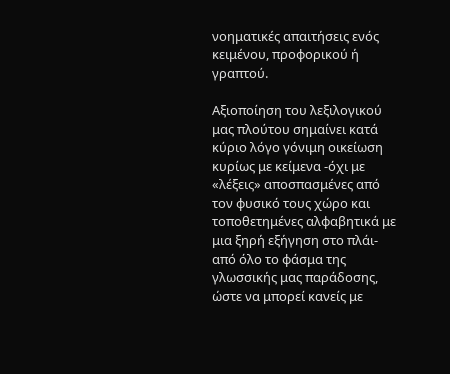νοηματικές απαιτήσεις ενός κειμένου, προφορικού ή γραπτού.

Αξιοποίηση του λεξιλογικού μας πλούτου σημαίνει κατά κύριο λόγο γόνιμη οικείωση κυρίως με κείμενα -όχι με «λέξεις» αποσπασμένες από τον φυσικό τους χώρο και τοποθετημένες αλφαβητικά με μια ξηρή εξήγηση στο πλάι- από όλο το φάσμα της γλωσσικής μας παράδοσης, ώστε να μπορεί κανείς με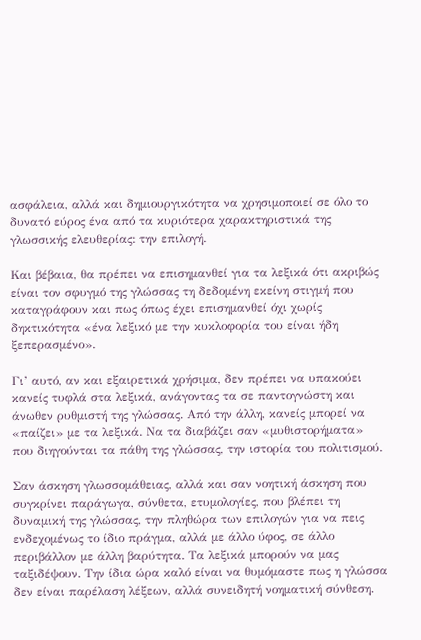ασφάλεια, αλλά και δημιουργικότητα να χρησιμοποιεί σε όλο το δυνατό εύρος ένα από τα κυριότερα χαρακτηριστικά της γλωσσικής ελευθερίας: την επιλογή.

Και βέβαια, θα πρέπει να επισημανθεί για τα λεξικά ότι ακριβώς είναι τον σφυγμό της γλώσσας τη δεδομένη εκείνη στιγμή που καταγράφουν και πως όπως έχει επισημανθεί όχι χωρίς δηκτικότητα «ένα λεξικό με την κυκλοφορία του είναι ήδη ξεπερασμένο».

Γι’ αυτό, αν και εξαιρετικά χρήσιμα, δεν πρέπει να υπακούει κανείς τυφλά στα λεξικά, ανάγοντας τα σε παντογνώστη και άνωθεν ρυθμιστή της γλώσσας. Από την άλλη, κανείς μπορεί να «παίζει» με τα λεξικά. Να τα διαβάζει σαν «μυθιστορήματα» που διηγούνται τα πάθη της γλώσσας, την ιστορία του πολιτισμού.

Σαν άσκηση γλωσσομάθειας, αλλά και σαν νοητική άσκηση που συγκρίνει παράγωγα, σύνθετα, ετυμολογίες, που βλέπει τη δυναμική της γλώσσας, την πληθώρα των επιλογών για να πεις ενδεχομένως το ίδιο πράγμα, αλλά με άλλο ύφος, σε άλλο περιβάλλον με άλλη βαρύτητα. Τα λεξικά μπορούν να μας ταξιδέψουν. Την ίδια ώρα καλό είναι να θυμόμαστε πως η γλώσσα δεν είναι παρέλαση λέξεων, αλλά συνειδητή νοηματική σύνθεση.